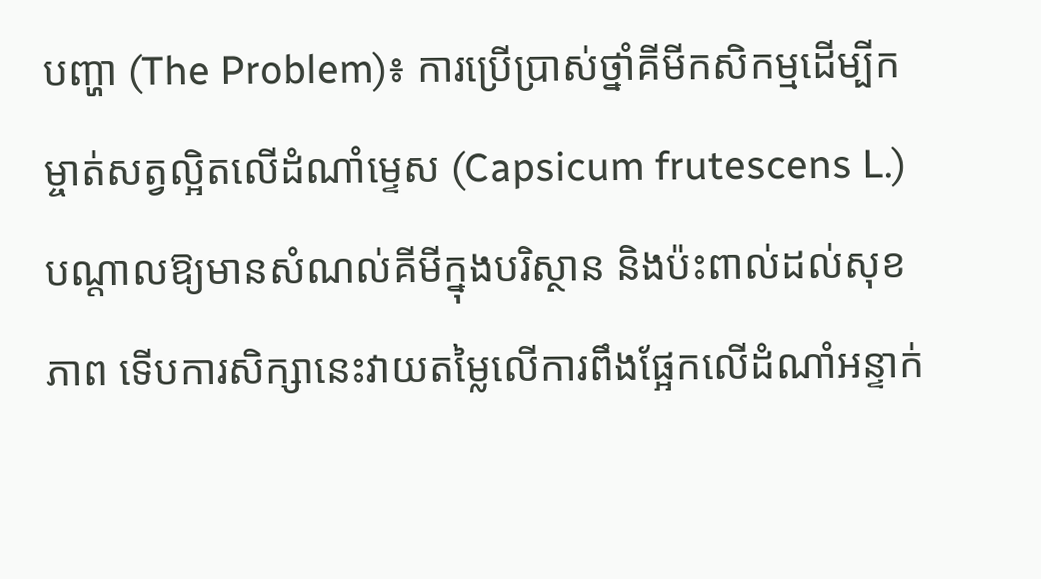បញ្ហា (The Problem)៖ ការប្រើប្រាស់ថ្នាំគីមីកសិកម្មដើម្បីកម្ចាត់សត្វល្អិតលើដំណាំម្ទេស (Capsicum frutescens L.) បណ្តាលឱ្យមានសំណល់គីមីក្នុងបរិស្ថាន និងប៉ះពាល់ដល់សុខភាព ទើបការសិក្សានេះវាយតម្លៃលើការពឹងផ្អែកលើដំណាំអន្ទាក់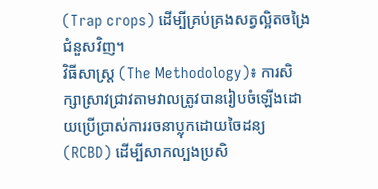(Trap crops) ដើម្បីគ្រប់គ្រងសត្វល្អិតចង្រៃជំនួសវិញ។
វិធីសាស្ត្រ (The Methodology)៖ ការសិក្សាស្រាវជ្រាវតាមវាលត្រូវបានរៀបចំឡើងដោយប្រើប្រាស់ការរចនាប្លុកដោយចៃដន្យ (RCBD) ដើម្បីសាកល្បងប្រសិ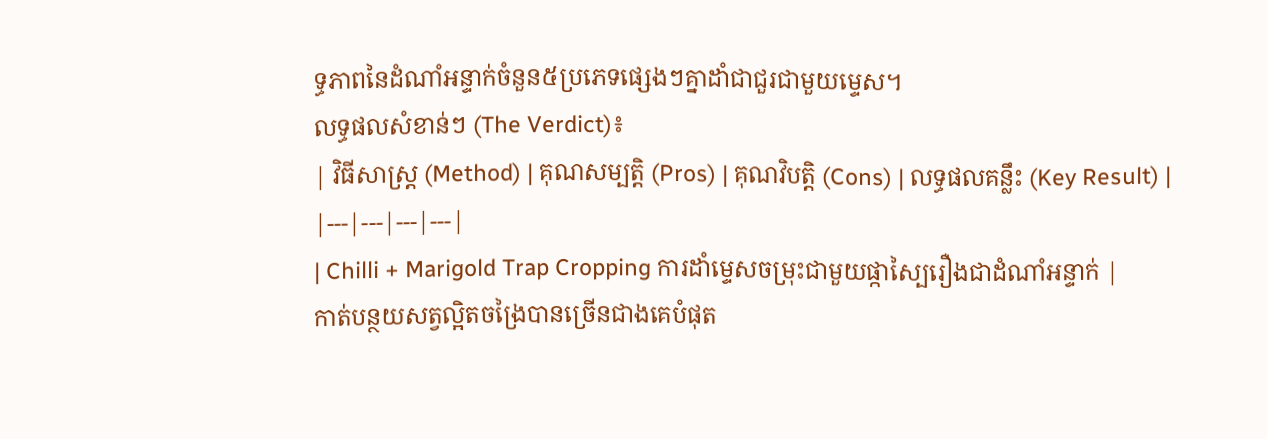ទ្ធភាពនៃដំណាំអន្ទាក់ចំនួន៥ប្រភេទផ្សេងៗគ្នាដាំជាជួរជាមួយម្ទេស។
លទ្ធផលសំខាន់ៗ (The Verdict)៖
| វិធីសាស្ត្រ (Method) | គុណសម្បត្តិ (Pros) | គុណវិបត្តិ (Cons) | លទ្ធផលគន្លឹះ (Key Result) |
|---|---|---|---|
| Chilli + Marigold Trap Cropping ការដាំម្ទេសចម្រុះជាមួយផ្កាស្បៃរឿងជាដំណាំអន្ទាក់ |
កាត់បន្ថយសត្វល្អិតចង្រៃបានច្រើនជាងគេបំផុត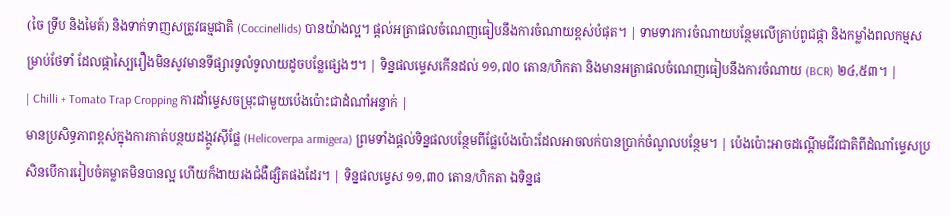(ចៃ ទ្រីប និងមៃត៍) និងទាក់ទាញសត្រូវធម្មជាតិ (Coccinellids) បានយ៉ាងល្អ។ ផ្តល់អត្រាផលចំណេញធៀបនឹងការចំណាយខ្ពស់បំផុត។ | ទាមទារការចំណាយបន្ថែមលើគ្រាប់ពូជផ្កា និងកម្លាំងពលកម្មសម្រាប់ថែទាំ ដែលផ្កាស្បៃរឿងមិនសូវមានទីផ្សារទូលំទូលាយដូចបន្លែផ្សេងៗ។ | ទិន្នផលម្ទេសកើនដល់ ១១,៧០ តោន/ហិកតា និងមានអត្រាផលចំណេញធៀបនឹងការចំណាយ (BCR) ២៤,៥៣។ |
| Chilli + Tomato Trap Cropping ការដាំម្ទេសចម្រុះជាមួយប៉េងប៉ោះជាដំណាំអន្ទាក់ |
មានប្រសិទ្ធភាពខ្ពស់ក្នុងការកាត់បន្ថយដង្កូវស៊ីផ្លែ (Helicoverpa armigera) ព្រមទាំងផ្តល់ទិន្នផលបន្ថែមពីផ្លែប៉េងប៉ោះដែលអាចលក់បានប្រាក់ចំណូលបន្ថែម។ | ប៉េងប៉ោះអាចដណ្តើមជីវជាតិពីដំណាំម្ទេសប្រសិនបើការរៀបចំគម្លាតមិនបានល្អ ហើយក៏ងាយរងជំងឺផ្សិតផងដែរ។ | ទិន្នផលម្ទេស ១១,៣០ តោន/ហិកតា ឯទិន្នផ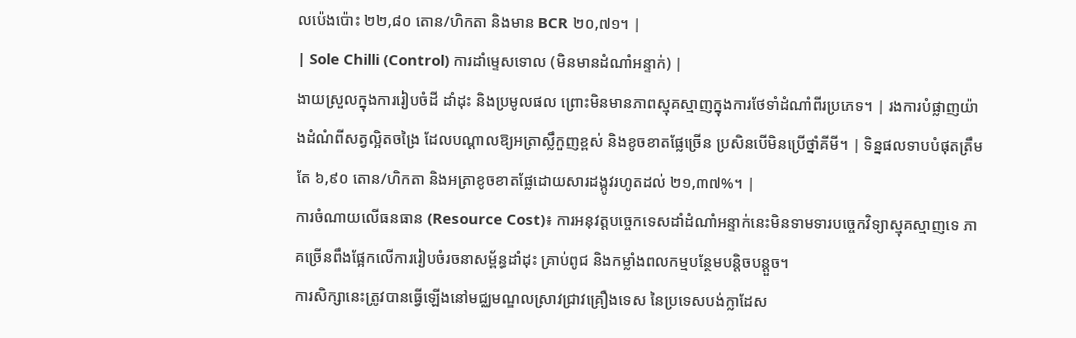លប៉េងប៉ោះ ២២,៨០ តោន/ហិកតា និងមាន BCR ២០,៧១។ |
| Sole Chilli (Control) ការដាំម្ទេសទោល (មិនមានដំណាំអន្ទាក់) |
ងាយស្រួលក្នុងការរៀបចំដី ដាំដុះ និងប្រមូលផល ព្រោះមិនមានភាពស្មុគស្មាញក្នុងការថែទាំដំណាំពីរប្រភេទ។ | រងការបំផ្លាញយ៉ាងដំណំពីសត្វល្អិតចង្រៃ ដែលបណ្តាលឱ្យអត្រាស្លឹកួញខ្ពស់ និងខូចខាតផ្លែច្រើន ប្រសិនបើមិនប្រើថ្នាំគីមី។ | ទិន្នផលទាបបំផុតត្រឹមតែ ៦,៩០ តោន/ហិកតា និងអត្រាខូចខាតផ្លែដោយសារដង្កូវរហូតដល់ ២១,៣៧%។ |
ការចំណាយលើធនធាន (Resource Cost)៖ ការអនុវត្តបច្ចេកទេសដាំដំណាំអន្ទាក់នេះមិនទាមទារបច្ចេកវិទ្យាស្មុគស្មាញទេ ភាគច្រើនពឹងផ្អែកលើការរៀបចំរចនាសម្ព័ន្ធដាំដុះ គ្រាប់ពូជ និងកម្លាំងពលកម្មបន្ថែមបន្តិចបន្តួច។
ការសិក្សានេះត្រូវបានធ្វើឡើងនៅមជ្ឈមណ្ឌលស្រាវជ្រាវគ្រឿងទេស នៃប្រទេសបង់ក្លាដែស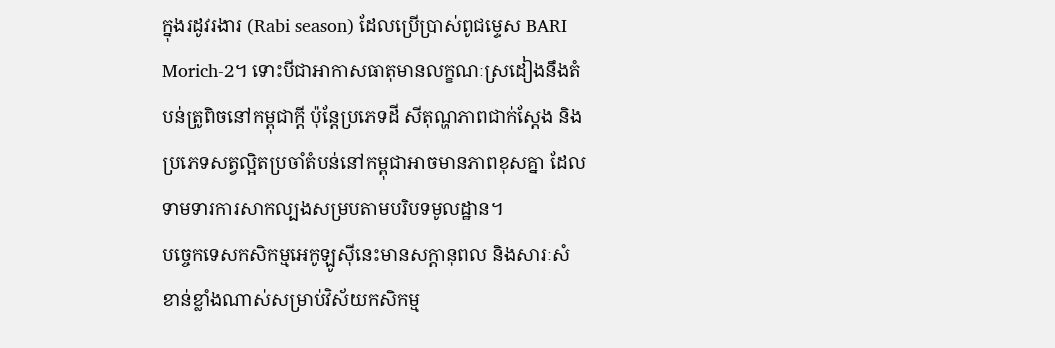ក្នុងរដូវរងារ (Rabi season) ដែលប្រើប្រាស់ពូជម្ទេស BARI Morich-2។ ទោះបីជាអាកាសធាតុមានលក្ខណៈស្រដៀងនឹងតំបន់ត្រូពិចនៅកម្ពុជាក្តី ប៉ុន្តែប្រភេទដី សីតុណ្ហភាពជាក់ស្តែង និងប្រភេទសត្វល្អិតប្រចាំតំបន់នៅកម្ពុជាអាចមានភាពខុសគ្នា ដែលទាមទារការសាកល្បងសម្របតាមបរិបទមូលដ្ឋាន។
បច្ចេកទេសកសិកម្មអេកូឡូស៊ីនេះមានសក្តានុពល និងសារៈសំខាន់ខ្លាំងណាស់សម្រាប់វិស័យកសិកម្ម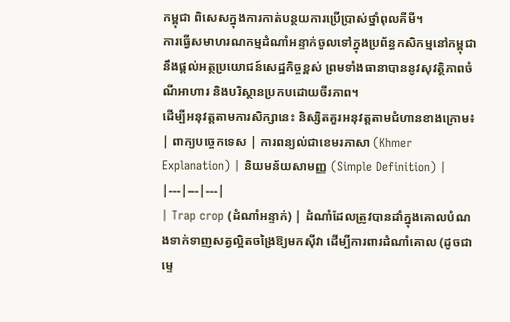កម្ពុជា ពិសេសក្នុងការកាត់បន្ថយការប្រើប្រាស់ថ្នាំពុលគីមី។
ការធ្វើសមាហរណកម្មដំណាំអន្ទាក់ចូលទៅក្នុងប្រព័ន្ធកសិកម្មនៅកម្ពុជានឹងផ្តល់អត្ថប្រយោជន៍សេដ្ឋកិច្ចខ្ពស់ ព្រមទាំងធានាបាននូវសុវត្ថិភាពចំណីអាហារ និងបរិស្ថានប្រកបដោយចីរភាព។
ដើម្បីអនុវត្តតាមការសិក្សានេះ និស្សិតគួរអនុវត្តតាមជំហានខាងក្រោម៖
| ពាក្យបច្ចេកទេស | ការពន្យល់ជាខេមរភាសា (Khmer Explanation) | និយមន័យសាមញ្ញ (Simple Definition) |
|---|---|---|
| Trap crop (ដំណាំអន្ទាក់) | ដំណាំដែលត្រូវបានដាំក្នុងគោលបំណងទាក់ទាញសត្វល្អិតចង្រៃឱ្យមកស៊ីវា ដើម្បីការពារដំណាំគោល (ដូចជាម្ទេ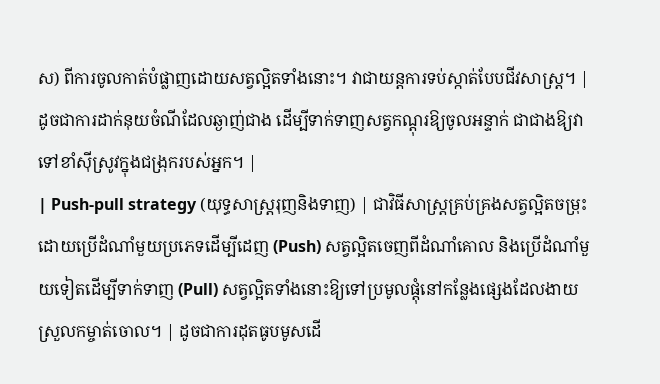ស) ពីការចូលកាត់បំផ្លាញដោយសត្វល្អិតទាំងនោះ។ វាជាយន្តការទប់ស្កាត់បែបជីវសាស្ត្រ។ | ដូចជាការដាក់នុយចំណីដែលឆ្ងាញ់ជាង ដើម្បីទាក់ទាញសត្វកណ្ដុរឱ្យចូលអន្ទាក់ ជាជាងឱ្យវាទៅខាំស៊ីស្រូវក្នុងជង្រុករបស់អ្នក។ |
| Push-pull strategy (យុទ្ធសាស្ត្ររុញនិងទាញ) | ជាវិធីសាស្ត្រគ្រប់គ្រងសត្វល្អិតចម្រុះដោយប្រើដំណាំមួយប្រភេទដើម្បីដេញ (Push) សត្វល្អិតចេញពីដំណាំគោល និងប្រើដំណាំមួយទៀតដើម្បីទាក់ទាញ (Pull) សត្វល្អិតទាំងនោះឱ្យទៅប្រមូលផ្តុំនៅកន្លែងផ្សេងដែលងាយស្រួលកម្ចាត់ចោល។ | ដូចជាការដុតធូបមូសដើ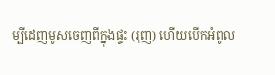ម្បីដេញមូសចេញពីក្នុងផ្ទះ (រុញ) ហើយបើកអំពូល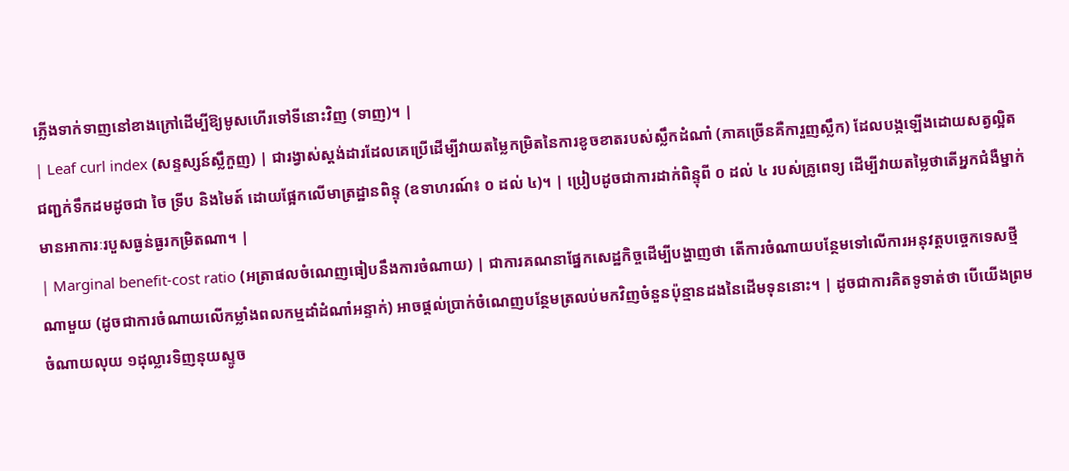ភ្លើងទាក់ទាញនៅខាងក្រៅដើម្បីឱ្យមូសហើរទៅទីនោះវិញ (ទាញ)។ |
| Leaf curl index (សន្ទស្សន៍ស្លឹកួញ) | ជារង្វាស់ស្តង់ដារដែលគេប្រើដើម្បីវាយតម្លៃកម្រិតនៃការខូចខាតរបស់ស្លឹកដំណាំ (ភាគច្រើនគឺការួញស្លឹក) ដែលបង្កឡើងដោយសត្វល្អិតជញ្ជក់ទឹកដមដូចជា ចៃ ទ្រីប និងមៃត៍ ដោយផ្អែកលើមាត្រដ្ឋានពិន្ទុ (ឧទាហរណ៍៖ ០ ដល់ ៤)។ | ប្រៀបដូចជាការដាក់ពិន្ទុពី ០ ដល់ ៤ របស់គ្រូពេទ្យ ដើម្បីវាយតម្លៃថាតើអ្នកជំងឺម្នាក់មានអាការៈរបួសធ្ងន់ធ្ងរកម្រិតណា។ |
| Marginal benefit-cost ratio (អត្រាផលចំណេញធៀបនឹងការចំណាយ) | ជាការគណនាផ្នែកសេដ្ឋកិច្ចដើម្បីបង្ហាញថា តើការចំណាយបន្ថែមទៅលើការអនុវត្តបច្ចេកទេសថ្មីណាមួយ (ដូចជាការចំណាយលើកម្លាំងពលកម្មដាំដំណាំអន្ទាក់) អាចផ្តល់ប្រាក់ចំណេញបន្ថែមត្រលប់មកវិញចំនួនប៉ុន្មានដងនៃដើមទុននោះ។ | ដូចជាការគិតទូទាត់ថា បើយើងព្រមចំណាយលុយ ១ដុល្លារទិញនុយស្ទូច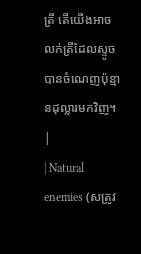ត្រី តើយើងអាចលក់ត្រីដែលស្ទូចបានចំណេញប៉ុន្មានដុល្លារមកវិញ។ |
| Natural enemies (សត្រូវ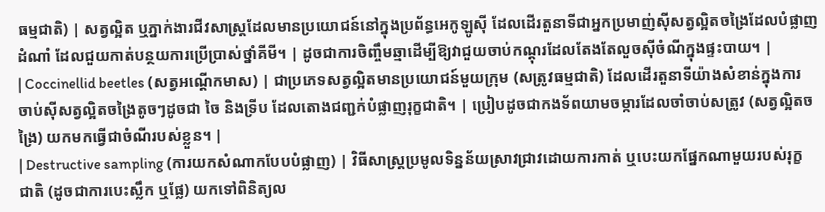ធម្មជាតិ) | សត្វល្អិត ឬភ្នាក់ងារជីវសាស្ត្រដែលមានប្រយោជន៍នៅក្នុងប្រព័ន្ធអេកូឡូស៊ី ដែលដើរតួនាទីជាអ្នកប្រមាញ់ស៊ីសត្វល្អិតចង្រៃដែលបំផ្លាញដំណាំ ដែលជួយកាត់បន្ថយការប្រើប្រាស់ថ្នាំគីមី។ | ដូចជាការចិញ្ចឹមឆ្មាដើម្បីឱ្យវាជួយចាប់កណ្ដុរដែលតែងតែលួចស៊ីចំណីក្នុងផ្ទះបាយ។ |
| Coccinellid beetles (សត្វអណ្ដើកមាស) | ជាប្រភេទសត្វល្អិតមានប្រយោជន៍មួយក្រុម (សត្រូវធម្មជាតិ) ដែលដើរតួនាទីយ៉ាងសំខាន់ក្នុងការចាប់ស៊ីសត្វល្អិតចង្រៃតូចៗដូចជា ចៃ និងទ្រីប ដែលតោងជញ្ជក់បំផ្លាញរុក្ខជាតិ។ | ប្រៀបដូចជាកងទ័ពយាមចម្ការដែលចាំចាប់សត្រូវ (សត្វល្អិតចង្រៃ) យកមកធ្វើជាចំណីរបស់ខ្លួន។ |
| Destructive sampling (ការយកសំណាកបែបបំផ្លាញ) | វិធីសាស្ត្រប្រមូលទិន្នន័យស្រាវជ្រាវដោយការកាត់ ឬបេះយកផ្នែកណាមួយរបស់រុក្ខជាតិ (ដូចជាការបេះស្លឹក ឬផ្លែ) យកទៅពិនិត្យល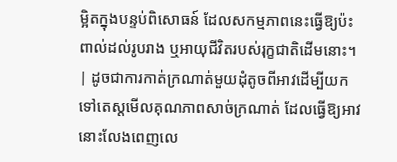ម្អិតក្នុងបន្ទប់ពិសោធន៍ ដែលសកម្មភាពនេះធ្វើឱ្យប៉ះពាល់ដល់រូបរាង ឬអាយុជីវិតរបស់រុក្ខជាតិដើមនោះ។ | ដូចជាការកាត់ក្រណាត់មួយដុំតូចពីអាវដើម្បីយកទៅតេស្តមើលគុណភាពសាច់ក្រណាត់ ដែលធ្វើឱ្យអាវនោះលែងពេញលេ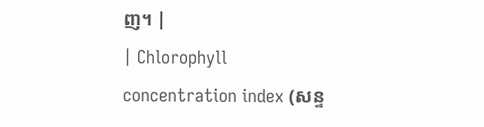ញ។ |
| Chlorophyll concentration index (សន្ទ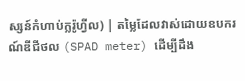ស្សន៍កំហាប់ក្លរ៉ូហ្វីល) | តម្លៃដែលវាស់ដោយឧបករណ៍ឌីជីថល (SPAD meter) ដើម្បីដឹង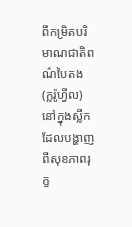ពីកម្រិតបរិមាណជាតិពណ៌បៃតង (ក្លរ៉ូហ្វីល) នៅក្នុងស្លឹក ដែលបង្ហាញពីសុខភាពរុក្ខ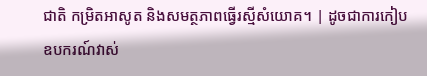ជាតិ កម្រិតអាសូត និងសមត្ថភាពធ្វើរស្មីសំយោគ។ | ដូចជាការកៀបឧបករណ៍វាស់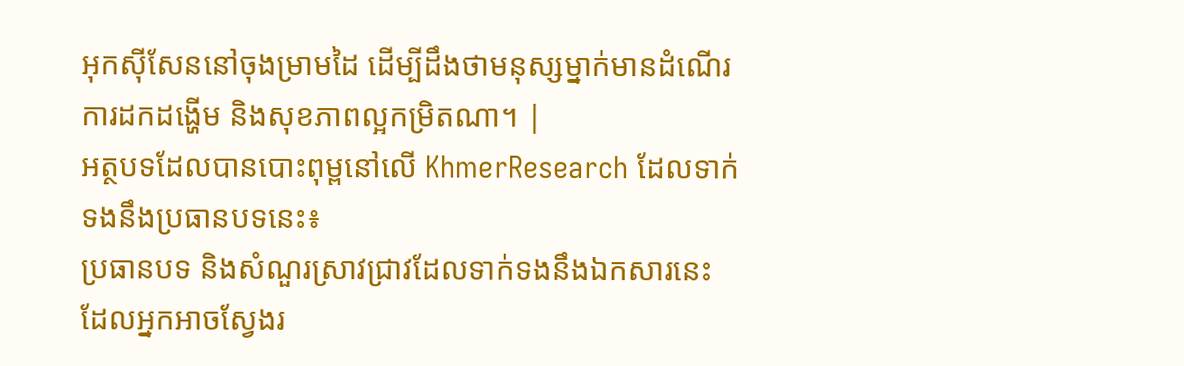អុកស៊ីសែននៅចុងម្រាមដៃ ដើម្បីដឹងថាមនុស្សម្នាក់មានដំណើរការដកដង្ហើម និងសុខភាពល្អកម្រិតណា។ |
អត្ថបទដែលបានបោះពុម្ពនៅលើ KhmerResearch ដែលទាក់ទងនឹងប្រធានបទនេះ៖
ប្រធានបទ និងសំណួរស្រាវជ្រាវដែលទាក់ទងនឹងឯកសារនេះ ដែលអ្នកអាចស្វែងរ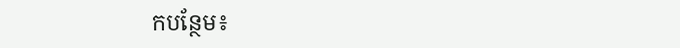កបន្ថែម៖